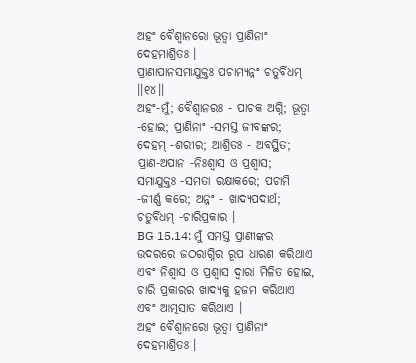ଅହଂ ବୈଶ୍ୱାନରୋ ଭୂତ୍ୱା ପ୍ରାଣିନାଂ ଦେହମାଶ୍ରିତଃ ।
ପ୍ରାଣାପାନସମାଯୁକ୍ତଃ ପଚାମ୍ୟନ୍ନଂ ଚତୁର୍ବିଧମ୍ ।।୧୪।।
ଅହଂ-ମୁଁ; ବୈଶ୍ୱାନରଃ - ପାଚକ ଅଗ୍ନି; ଭୂତ୍ୱା -ହୋଇ; ପ୍ରାଣିନାଂ -ସମସ୍ତ ଜୀବଙ୍କର; ଦେହମ୍ -ଶରୀର; ଆଶ୍ରିତଃ - ଅବସ୍ଥିତ; ପ୍ରାଣ-ଅପାନ -ନିଃଶ୍ୱାସ ଓ ପ୍ରଶ୍ୱାସ; ସମାଯୁକ୍ତଃ -ସମତା ରକ୍ଷାକରେ; ପଚାମି -ଜୀର୍ଣ୍ଣ କରେ; ଅନ୍ନଂ - ଖାଦ୍ୟପଦାର୍ଥ; ଚତୁର୍ବିଧମ୍ -ଚାରିପ୍ରକାର ।
BG 15.14: ମୁଁ ସମସ୍ତ ପ୍ରାଣୀଙ୍କର ଉଦରରେ ଜଠରାଗ୍ନିର ରୂପ ଧାରଣ କରିଥାଏ ଏବଂ ନିଶ୍ୱାସ ଓ ପ୍ରଶ୍ୱାସ ଦ୍ୱାରା ମିଳିତ ହୋଇ, ଚାରି ପ୍ରକାରର ଖାଦ୍ୟକୁ ହଜମ କରିଥାଏ ଏବଂ ଆତ୍ମସାତ କରିଥାଏ ।
ଅହଂ ବୈଶ୍ୱାନରୋ ଭୂତ୍ୱା ପ୍ରାଣିନାଂ ଦେହମାଶ୍ରିତଃ ।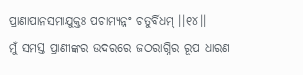ପ୍ରାଣାପାନସମାଯୁକ୍ତଃ ପଚାମ୍ୟନ୍ନଂ ଚତୁର୍ବିଧମ୍ ।।୧୪।।
ମୁଁ ସମସ୍ତ ପ୍ରାଣୀଙ୍କର ଉଦରରେ ଜଠରାଗ୍ନିର ରୂପ ଧାରଣ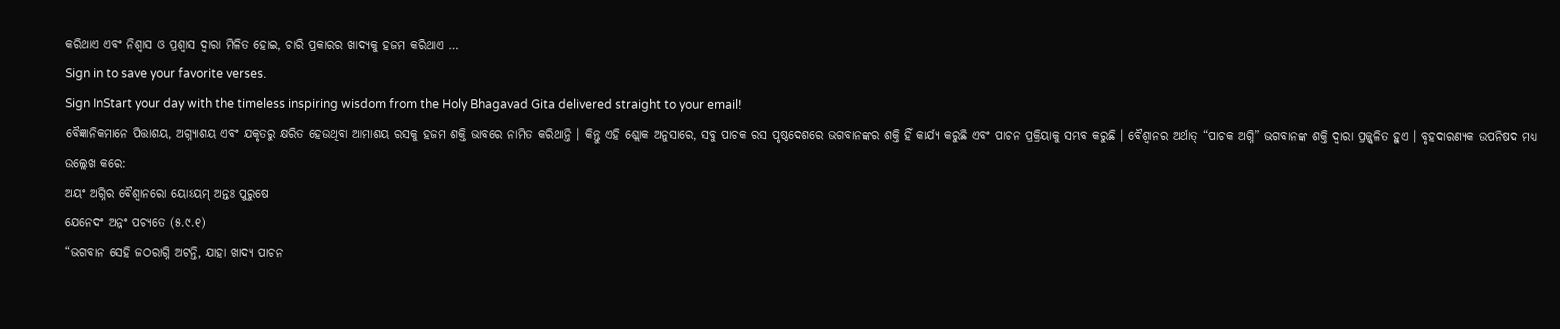କରିଥାଏ ଏବଂ ନିଶ୍ୱାସ ଓ ପ୍ରଶ୍ୱାସ ଦ୍ୱାରା ମିଳିତ ହୋଇ, ଚାରି ପ୍ରକାରର ଖାଦ୍ୟକୁ ହଜମ କରିଥାଏ …
Sign in to save your favorite verses.
Sign InStart your day with the timeless inspiring wisdom from the Holy Bhagavad Gita delivered straight to your email!
ବୈଜ୍ଞାନିକମାନେ ପିତ୍ତାଶୟ, ଅଗ୍ନ୍ୟାଶୟ ଏବଂ ଯକୃତରୁ କ୍ଷରିତ ହେଉଥିବା ଆମାଶୟ ରସକୁ ହଜମ ଶକ୍ତି ଭାବରେ ନାମିତ କରିଥାନ୍ତି । କିନ୍ତୁ ଏହି ଶ୍ଲୋକ ଅନୁସାରେ, ସବୁ ପାଚକ ରସ ପୃଷ୍ଠଦେଶରେ ଭଗବାନଙ୍କର ଶକ୍ତି ହିଁ କାର୍ଯ୍ୟ କରୁଛି ଏବଂ ପାଚନ ପ୍ରକ୍ରିୟାକୁ ସମ୍ଭବ କରୁଛି । ବୈଶ୍ୱାନର ଅର୍ଥାତ୍ “ପାଚକ ଅଗ୍ନି” ଭଗବାନଙ୍କ ଶକ୍ତି ଦ୍ୱାରା ପ୍ରଜ୍ଜ୍ୱଳିତ ହୁଏ । ବୃହଦାରଣ୍ୟକ ଉପନିଷଦ ମଧ୍ୟ ଉଲ୍ଲେଖ କରେ:
ଅୟଂ ଅଗ୍ନିର ବୈଶ୍ୱାନରୋ ୟୋଽୟମ୍ ଅନ୍ତଃ ପୁରୁଷେ
ଯେନେଦଂ ଅନ୍ନଂ ପଚ୍ୟତେ (୫.୯.୧)
“ଭଗବାନ ସେହି ଜଠରାଗ୍ନି ଅଟନ୍ତି, ଯାହା ଖାଦ୍ୟ ପାଚନ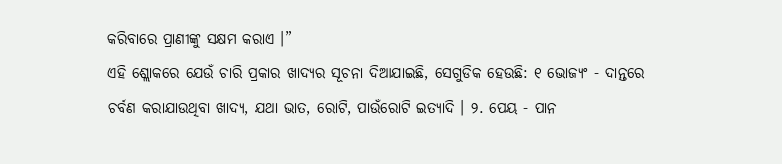କରିବାରେ ପ୍ରାଣୀଙ୍କୁ ସକ୍ଷମ କରାଏ ।”
ଏହି ଶ୍ଲୋକରେ ଯେଉଁ ଚାରି ପ୍ରକାର ଖାଦ୍ୟର ସୂଚନା ଦିଆଯାଇଛି, ସେଗୁଡିକ ହେଉଛି: ୧ ଭୋଜ୍ୟଂ - ଦାନ୍ତରେ ଚର୍ବଣ କରାଯାଉଥିବା ଖାଦ୍ୟ, ଯଥା ଭାତ, ରୋଟି, ପାଉଁରୋଟି ଇତ୍ୟାଦି । ୨. ପେୟ - ପାନ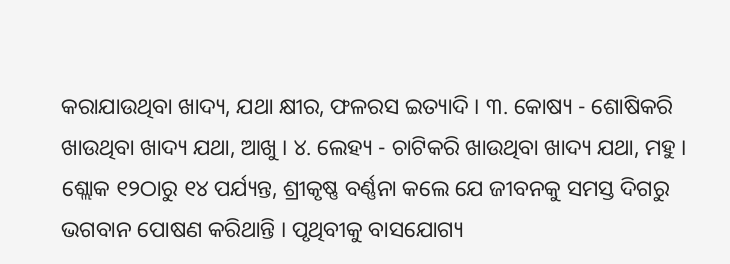କରାଯାଉଥିବା ଖାଦ୍ୟ, ଯଥା କ୍ଷୀର, ଫଳରସ ଇତ୍ୟାଦି । ୩. କୋଷ୍ୟ - ଶୋଷିକରି ଖାଉଥିବା ଖାଦ୍ୟ ଯଥା, ଆଖୁ । ୪. ଲେହ୍ୟ - ଚାଟିକରି ଖାଉଥିବା ଖାଦ୍ୟ ଯଥା, ମହୁ ।
ଶ୍ଲୋକ ୧୨ଠାରୁ ୧୪ ପର୍ଯ୍ୟନ୍ତ, ଶ୍ରୀକୃଷ୍ଣ ବର୍ଣ୍ଣନା କଲେ ଯେ ଜୀବନକୁ ସମସ୍ତ ଦିଗରୁ ଭଗବାନ ପୋଷଣ କରିଥାନ୍ତି । ପୃଥିବୀକୁ ବାସଯୋଗ୍ୟ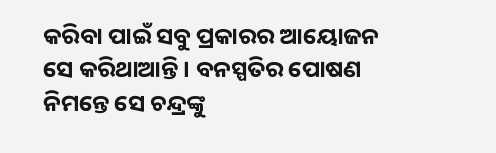କରିବା ପାଇଁ ସବୁ ପ୍ରକାରର ଆୟୋଜନ ସେ କରିଥାଆନ୍ତି । ବନସ୍ପତିର ପୋଷଣ ନିମନ୍ତେ ସେ ଚନ୍ଦ୍ରଙ୍କୁ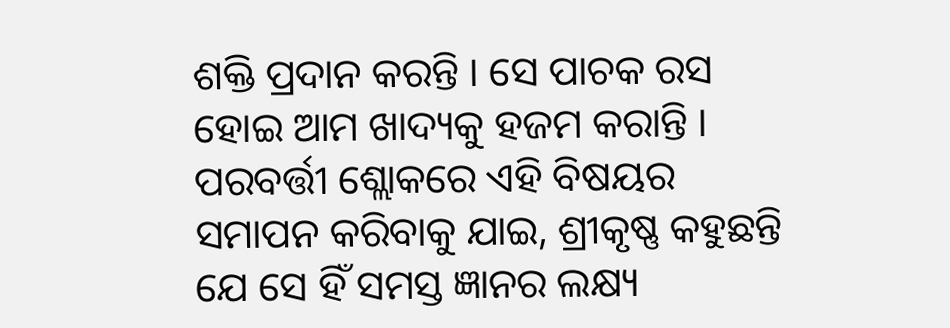ଶକ୍ତି ପ୍ରଦାନ କରନ୍ତି । ସେ ପାଚକ ରସ ହୋଇ ଆମ ଖାଦ୍ୟକୁ ହଜମ କରାନ୍ତି । ପରବର୍ତ୍ତୀ ଶ୍ଲୋକରେ ଏହି ବିଷୟର ସମାପନ କରିବାକୁ ଯାଇ, ଶ୍ରୀକୃଷ୍ଣ କହୁଛନ୍ତି ଯେ ସେ ହିଁ ସମସ୍ତ ଜ୍ଞାନର ଲକ୍ଷ୍ୟ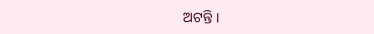ଅଟନ୍ତି ।